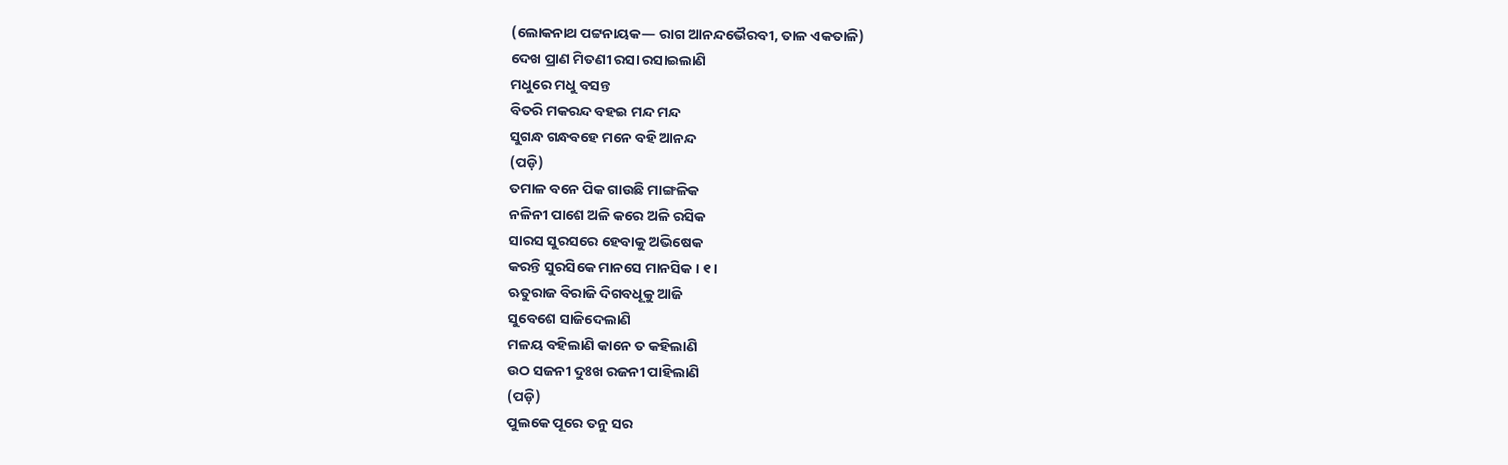(ଲୋକନାଥ ପଟ୍ଟନାୟକ— ରାଗ ଆନନ୍ଦଭୈରବୀ, ତାଳ ଏକତାଳି)
ଦେଖ ପ୍ରାଣ ମିତଣୀ ରସା ରସାଇଲାଣି
ମଧୁରେ ମଧୁ ବସନ୍ତ
ବିତରି ମକରନ୍ଦ ବହଇ ମନ୍ଦ ମନ୍ଦ
ସୁଗନ୍ଧ ଗନ୍ଧବହେ ମନେ ବହି ଆନନ୍ଦ
(ପଡ଼ି)
ତମାଳ ବନେ ପିକ ଗାଉଛି ମାଙ୍ଗଳିକ
ନଳିନୀ ପାଶେ ଅଳି କରେ ଅଳି ରସିକ
ସାରସ ସୁରସରେ ହେବାକୁ ଅଭିଷେକ
କରନ୍ତି ସୁରସିକେ ମାନସେ ମାନସିକ । ୧ ।
ଋତୁରାଜ ବିରାଜି ଦିଗବଧୂକୁ ଆଜି
ସୁବେଶେ ସାଜିଦେଲାଣି
ମଳୟ ବହିଲାଣି କାନେ ତ କହିଲାଣି
ଉଠ ସଜନୀ ଦୁଃଖ ରଜନୀ ପାହିଲାଣି
(ପଡ଼ି)
ପୁଲକେ ପୂରେ ତନୁ ସର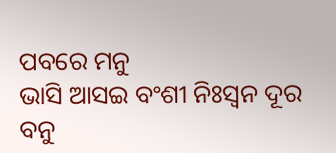ପବରେ ମନୁ
ଭାସି ଆସଇ ବଂଶୀ ନିଃସ୍ୱନ ଦୂର ବନୁ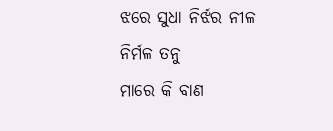ଝରେ ସୁଧା ନିର୍ଝର ନୀଳ ନିର୍ମଳ ତନୁ
ମାରେ କି ବାଣ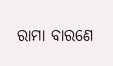ରାମା ବାରଣେ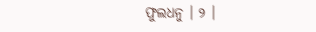ଫୁଲଧନୁ । ୨ ।